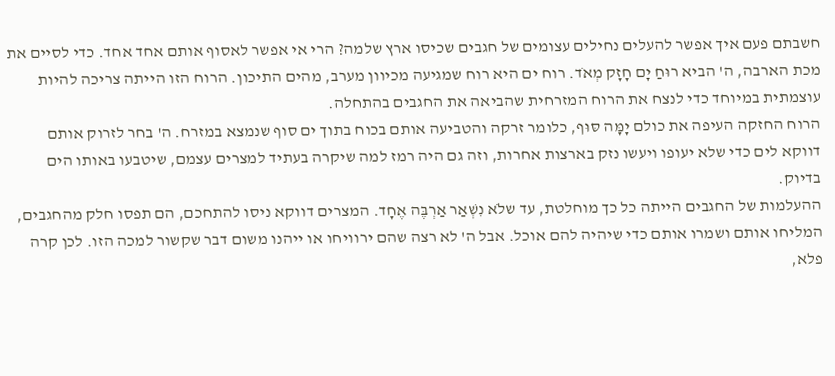חשבתם פעם איך אפשר להעלים נחילים עצומים של חגבים שכיסו ארץ שלמה? הרי אי אפשר לאסוף אותם אחד אחד. כדי לסיים את מכת הארבה, ה' הביא רוּחַ יָם חָזָק מְאֹד. רוח ים היא רוח שמגיעה מכיוון מערב, מהים התיכון. הרוח הזו הייתה צריכה להיות עוצמתית במיוחד כדי לנצח את הרוח המזרחית שהביאה את החגבים בהתחלה.
הרוח החזקה העיפה את כולם יָמָּה סּוּף, כלומר זרקה והטביעה אותם בכוח בתוך ים סוף שנמצא במזרח. ה' בחר לזרוק אותם דווקא לים כדי שלא יעופו ויעשו נזק בארצות אחרות, וזה גם היה רמז למה שיקרה בעתיד למצרים עצמם, שיטבעו באותו הים בדיוק.
ההעלמות של החגבים הייתה כל כך מוחלטת, עד שלֹא נִשְׁאַר אַרְבֶּה אֶחָד. המצרים דווקא ניסו להתחכם, הם תפסו חלק מהחגבים, המליחו אותם ושמרו אותם כדי שיהיה להם אוכל. אבל ה' לא רצה שהם ירוויחו או ייהנו משום דבר שקשור למכה הזו. לכן קרה פלא,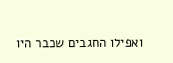ואפילו החגבים שכבר היו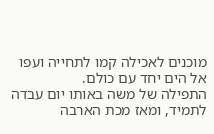מוכנים לאכילה קמו לתחייה ועפו אל הים יחד עם כולם.
התפילה של משה באותו יום עבדה לתמיד, ומאז מכת הארבה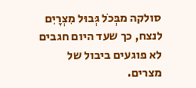סולקה מבְּכֹל גְּבוּל מִצְרָיִם לנצח, כך שעד היום חגבים לא פוגעים ביבול של מצרים.